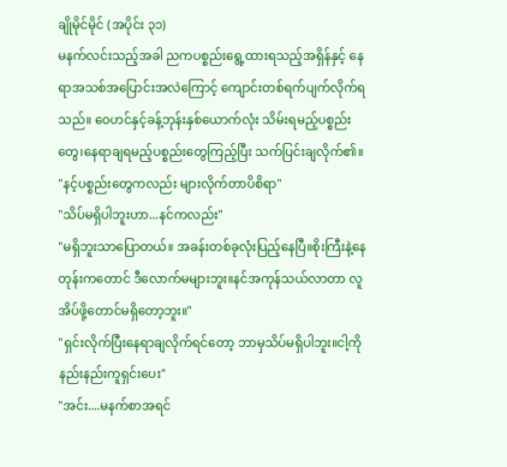ချိုမိုင်မိုင် (အပိုင်း ၃၁)
မနက်လင်းသည့်အခါ ညကပစ္စည်းရွေ့ထားရသည့်အရှိန်နှင့် နေရာအသစ်အပြောင်းအလဲကြောင့် ကျောင်းတစ်ရက်ပျက်လိုက်ရသည်။ ဝေဟင်နှင့်ခန့်ဘုန်းနှစ်ယောက်လုံး သိမ်းရမည့်ပစ္စည်းတွေ၊နေရာချရမည့်ပစ္စည်းတွေကြည့်ပြီး သက်ပြင်းချလိုက်၏။
"နင့်ပစ္စည်းတွေကလည်း များလိုက်တာပိစိရာ"
"သိပ်မရှိပါဘူးဟာ...နင်ကလည်း"
"မရှိဘူးသာပြောတယ်။ အခန်းတစ်ခုလုံးပြည့်နေပြီ။စိုးကြီးနဲ့နေတုန်းကတောင် ဒီလောက်မများဘူး။နင်အကုန်သယ်လာတာ လူအိပ်ဖို့တောင်မရှိတော့ဘူး။"
"ရှင်းလိုက်ပြီးနေရာချလိုက်ရင်တော့ ဘာမှသိပ်မရှိပါဘူး။ငါ့ကိုနည်းနည်းကူရှင်းပေး"
"အင်း....မနက်စာအရင်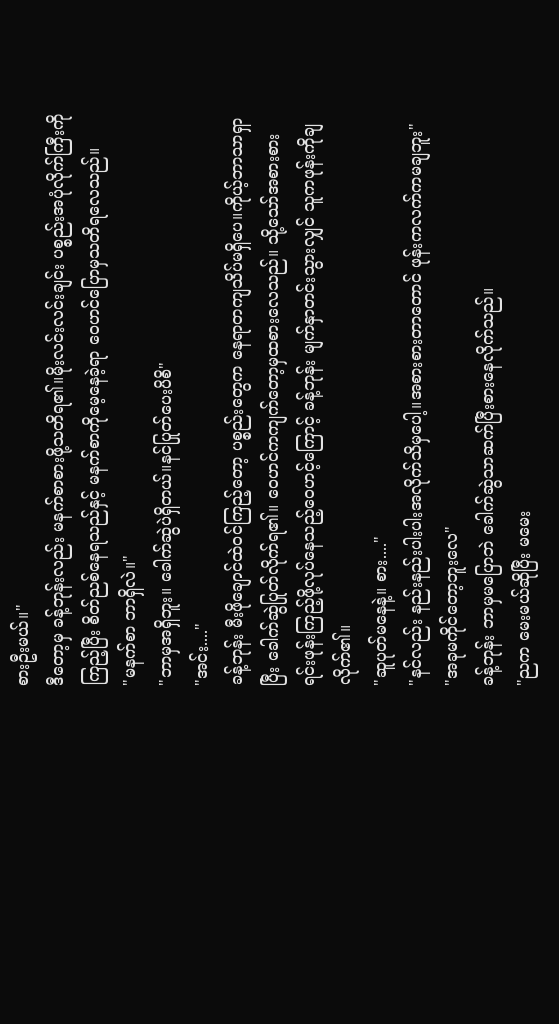စားဦးမယ်။"
ဒီတော့မှ ခန့်ဘုန်းလည်း မနက်စာစားဖို့သတိရ၏။မိုးလင်းလင်းချင်း ပစ္စည်းအပုံလိုက်ကြီးကိုကြည့်ပြီး စိတ်ညစ်နေရသည်နှင့် မနက်စာကိုမေ့နေခဲ့ရာ ဝေဟင်ပြောမှသတိရလေသည်။
"မနက်စာ ဘာရှိလဲ။"
"ဘာမှအရှိဘူး။ ခေါက်ဆွဲပဲရှိတယ်။နင်ပြုတ်ပေးပိစိ"
"အင်း...."
ခန့်ဘုန်း မီးဖိုချောင်ထဲဝင်ကြည့်တော့ ပစ္စည်းတွေက နေရာတကျသိပ်မရှိပေ။ကိုယ့်ဘာသာရှာပြီး ခေါက်ဆွဲပြုတ်လိုက်ရ၏။ ဝေဟင်ကကျက်တော့မှထစားလေသည်။ သို့သော်အစားစားရင်းဖုန်းကြည့်ဖို့လုပ်နေသည့်ဝေဟင့်ကြောင့် ခန့်ဘုန်း မျက်နှာတင်းသွားလျှင် သူကဖုန်းကိုချလိုက်၏။
"ဆူပုတ်မနေနဲ့။ စား...."
"နင်လည်း နည်းနည်းပါးပါးအလိုက်သိမှပေါ့။အစားစားတာတောင် ဖုန်းကလက်ကမချဘူး"
"အခုမကိုင်တော့ဘူးလေ"
ခန့်ဘုန်း ဘာမှမပြောဘဲ ခေါက်ဆွဲသာဆက်ပြီးစားနေလိုက်သည်။
"ညက မေးမယ်ဆိုပြီး မမေး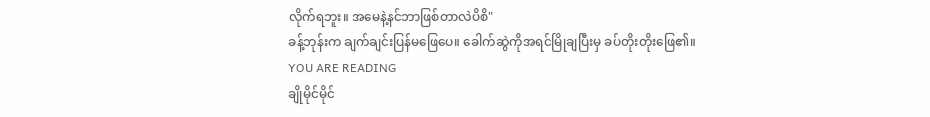လိုက်ရဘူး။ အမေနဲ့နင်ဘာဖြစ်တာလဲပိစိ"
ခန့်ဘုန်းက ချက်ချင်းပြန်မဖြေပေ။ ခေါက်ဆွဲကိုအရင်မြိုချပြီးမှ ခပ်တိုးတိုးဖြေ၏။
YOU ARE READING
ချိုမိုင်မိုင်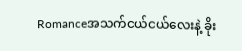Romanceအသက်ငယ်ငယ်လေးနဲ့ ခိုး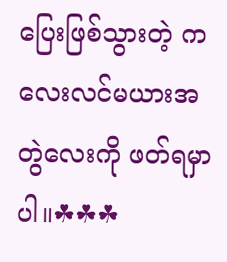ပြေးဖြစ်သွားတဲ့ ကလေးလင်မယားအတွဲလေးကို ဖတ်ရမှာပါ။☘☘☘